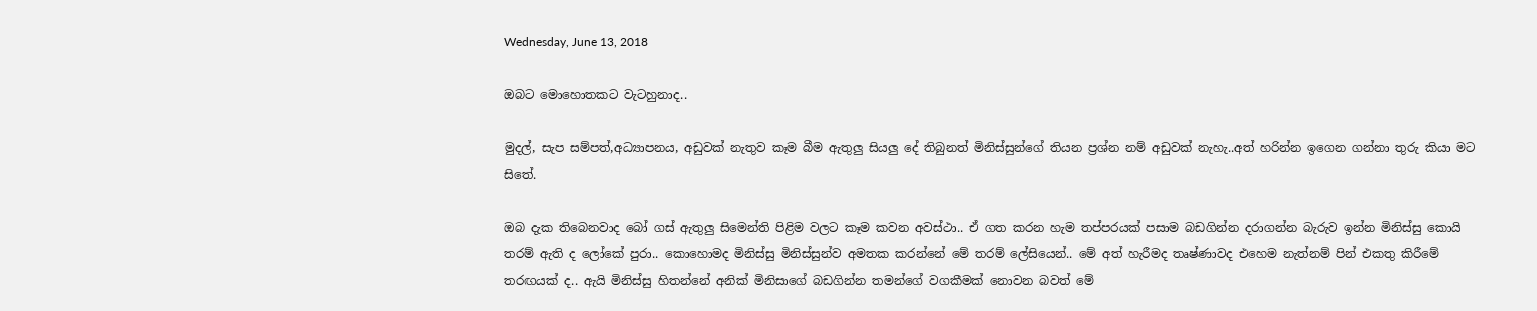Wednesday, June 13, 2018

ඔබට මොහොතකට වැටහුනාද..

මුදල්, සැප සම්පත්,අධ්‍යාපනය, අඩුවක් නැතුව කෑම බීම ඇතුලු සියලු දේ තිබුනත් මිනිස්සුන්ගේ තියන ප්‍රශ්න නම් අඩුවක් නැහැ..අත් හරින්න ඉගෙන ගන්නා තුරු කියා මට සිතේ.

ඔබ දැක තිබෙනවාද බෝ ගස් ඇතුලු සිමෙන්ති පිළිම වලට කෑම කවන අවස්ථා.. ඒ ගත කරන හැම තප්පරයක් පසාම බඩගින්න දරාගන්න බැරුව ඉන්න මිනිස්සු කොයි තරම් ඇති ද ලෝකේ පුරා.. කොහොමද මිනිස්සු මිනිස්සුන්ව අමතක කරන්නේ මේ තරම් ලේසියෙන්.. මේ අත් හැරීමද තෘෂ්ණාවද එහෙම නැත්නම් පින් එකතු කිරීමේ තරඟයක් ද.. ඇයි මිනිස්සු හිතන්නේ අනික් මිනිසාගේ බඩගින්න තමන්ගේ වගකීමක් නොවන බවත් මේ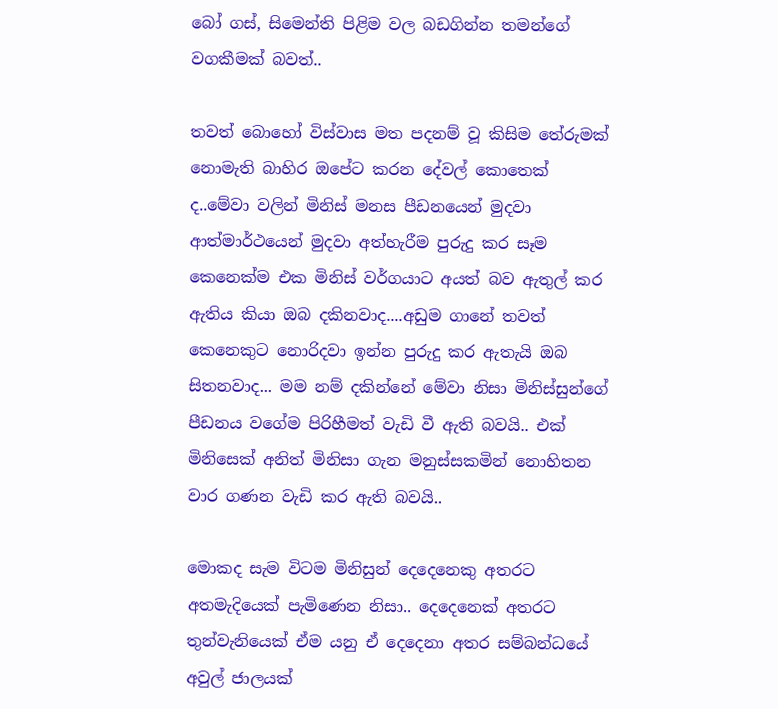බෝ ගස්, සිමෙන්ති පිළිම වල බඩගින්න තමන්ගේ වගකීමක් බවත්..

තවත් බොහෝ විස්වාස මත පදනම් වූ කිසිම තේරුමක් නොමැති බාහිර ඔපේට කරන දේවල් කොතෙක් ද..මේවා වලින් මිනිස් මනස පීඩනයෙන් මුදවා ආත්මාර්ථයෙන් මුදවා අත්හැරීම පුරුදු කර සෑම කෙනෙක්ම එක මිනිස් වර්ගයාට අයත් බව ඇතුල් කර ඇතිය කියා ඔබ දකිනවාද....අඩුම ගානේ තවත් කෙනෙකුට නොරිදවා ඉන්න පුරුදු කර ඇතැයි ඔබ සිතනවාද... මම නම් දකින්නේ මේවා නිසා මිනිස්සුන්ගේ පීඩනය වගේම පිරිහීමත් වැඩි වී ඇති බවයි.. එක් මිනිසෙක් අනිත් මිනිසා ගැන මනුස්සකමින් නොහිතන වාර ගණන වැඩි කර ඇති බවයි..

මොකද සැම විටම මිනිසුන් දෙදෙනෙකු අතරට අතමැදියෙක් පැමිණෙන නිසා.. දෙදෙනෙක් අතරට තුන්වැනියෙක් ඒම යනු ඒ දෙදෙනා අතර සම්බන්ධයේ අවුල් ජාලයක්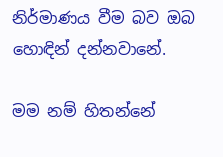නිර්මාණය වීම බව ඔබ හොඳින් දන්නවානේ.

මම නම් හිතන්නේ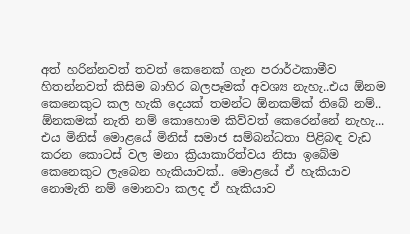අත් හරින්නවත් තවත් කෙනෙක් ගැන පරාර්ථකාමීව හිතන්නවත් කිසිම බාහිර බලපෑමක් අවශ්‍ය නැහැ..එය ඕනම කෙනෙකුට කල හැකි දෙයක් තමන්ට ඕනකම්ක් තිබේ නම්.. ඕනකමක් නැති නම් කොහොම කිව්වත් කෙරෙන්නේ නැහැ... එය මිනිස් මොළයේ මිනිස් සමාජ සම්බන්ධතා පිළිබඳ වැඩ කරන කොටස් වල මනා ක්‍රියාකාරිත්වය නිසා ඉබේම කෙනෙකුට ලැබෙන හැකියාවක්.. මොළයේ ඒ හැකියාව නොමැති නම් මොනවා කලද ඒ හැකියාව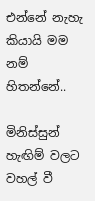එන්නේ නැහැ කියායි මම නම් හිතන්නේ..

මිනිස්සුන් හැඟිම් වලට වහල් වී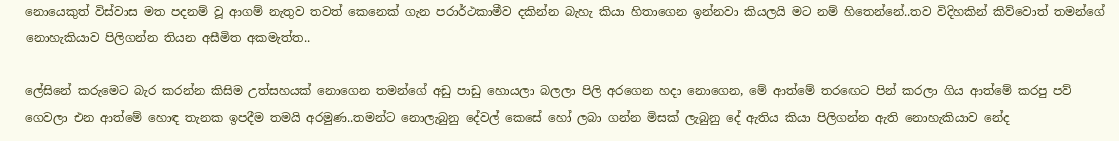නොයෙකුත් විස්වාස මත පදනම් වූ ආගම් නැතුව තවත් කෙනෙක් ගැන පරාර්ථකාමීව දකින්න බැහැ කියා හිතාගෙන ඉන්නවා කියලයි මට නම් හිතෙන්නේ..තව විදිහකින් කිව්වොත් තමන්ගේ නොහැකියාව පිලිගන්න තියන අසීමිත අකමැත්ත..

ලේසිනේ කරුමෙට බැර කරන්න කිසිම උත්සහයක් නොගෙන තමන්ගේ අඩු පාඩු හොයලා බලලා පිලි අරගෙන හදා නොගෙන, මේ ආත්මේ තරඟෙට පින් කරලා ගිය ආත්මේ කරපු පව් ගෙවලා එන ආත්මේ හොඳ තැනක ඉපදීම තමයි අරමුණ..තමන්ට නොලැබුනු දේවල් කෙසේ හෝ ලබා ගන්න මිසක් ලැබුනු දේ ඇතිය කියා පිලිගන්න ඇති නොහැකියාව නේද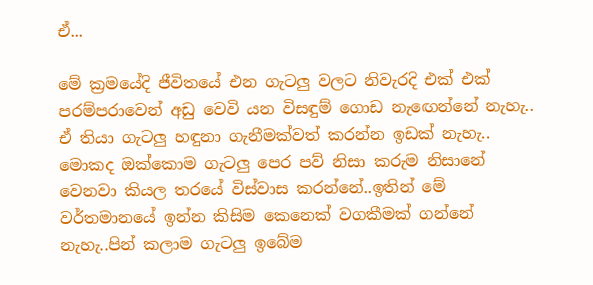ඒ...

මේ ක්‍රමයේදි ජීවිතයේ එන ගැටලු වලට නිවැරදි එක් එක් පරම්පරාවෙන් අඩු වෙවි යන විසඳුම් ගොඩ නැඟෙන්නේ නැහැ.. ඒ තියා ගැටලු හඳුනා ගැනීමක්වත් කරන්න ඉඩක් නැහැ.. මොකද ඔක්කොම ගැටලු පෙර පව් නිසා කරුම නිසානේ වෙනවා කියල තරයේ විස්වාස කරන්නේ..ඉතින් මේ වර්තමානයේ ඉන්න කිසිම කෙනෙක් වගකීමක් ගන්නේ නැහැ..පින් කලාම ගැටලු ඉබේම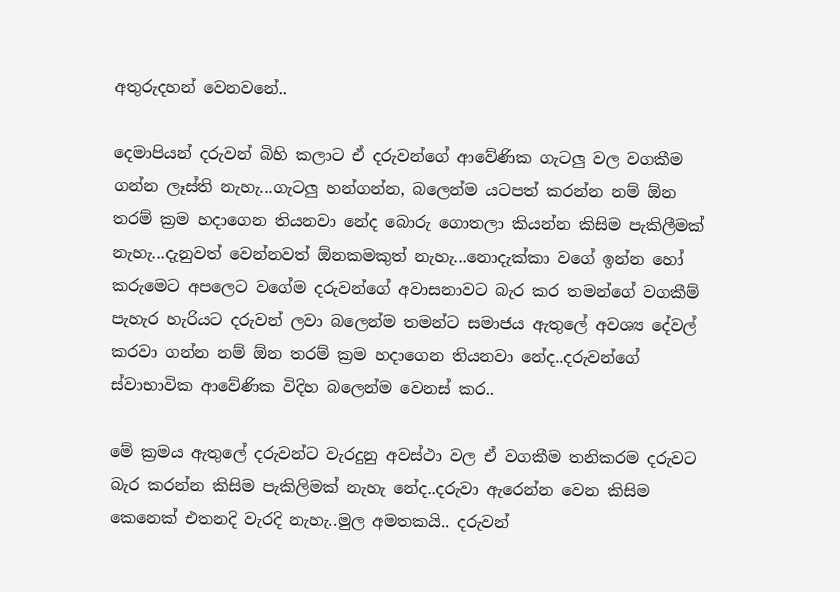අතුරුදහන් වෙනවනේ..

දෙමාපියන් දරුවන් බිහි කලාට ඒ දරුවන්ගේ ආවේණික ගැටලු වල වගකීම ගන්න ලෑස්ති නැහැ...ගැටලු හන්ගන්න, බලෙන්ම යටපත් කරන්න නම් ඕන තරම් ක්‍රම හදාගෙන තියනවා නේද බොරු ගොතලා කියන්න කිසිම පැකිලීමක් නැහැ...දැනුවත් වෙන්නවත් ඕනකමකුත් නැහැ...නොදැක්කා වගේ ඉන්න හෝ කරුමෙට අපලෙට වගේම දරුවන්ගේ අවාසනාවට බැර කර තමන්ගේ වගකීම් පැහැර හැරියට දරුවන් ලවා බලෙන්ම තමන්ට සමාජය ඇතුලේ අවශ්‍ය දේවල් කරවා ගන්න නම් ඕන තරම් ක්‍රම හදාගෙන තියනවා නේද..දරුවන්ගේ ස්වාභාවික ආවේණික විදිහ බලෙන්ම වෙනස් කර..

මේ ක්‍රමය ඇතුලේ දරුවන්ට වැරදුනු අවස්ථා වල ඒ වගකීම තනිකරම දරුවට බැර කරන්න කිසිම පැකිලිමක් නැහැ නේද..දරුවා ඇරෙන්න වෙන කිසිම කෙනෙක් එතනදි වැරදි නැහැ..මුල අමතකයි.. දරුවන්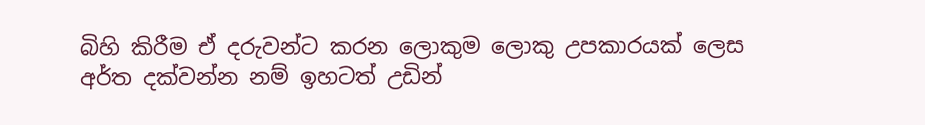බිහි කිරීම ඒ දරුවන්ට කරන ලොකුම ලොකු උපකාරයක් ලෙස අර්ත දක්වන්න නම් ඉහටත් උඩින්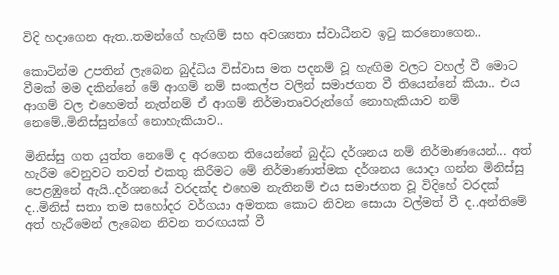විදි හදාගෙන ඇත..තමන්ගේ හැඟිම් සහ අවශ්‍යතා ස්වාධීනව ඉටු කරනොගෙන..

කොටින්ම උපතින් ලැබෙන බුද්ධිය විස්වාස මත පදනම් වූ හැඟිම වලට වහල් වී මොට වීමක් මම දකින්නේ මේ ආගම් නම් සංකල්ප වලින් සමාජගත වී තියෙන්නේ කියා.. එය ආගම් වල එහෙමත් නැත්නම් ඒ ආගම් නිර්මාතෘවරුන්ගේ නොහැකියාව නම් නෙමේ..මිනිස්සුන්ගේ නොහැකියාව..

මිනිස්සු ගත යුත්ත නෙමේ ද අරගෙන තියෙන්නේ බුද්ධ දර්ශනය නම් නිර්මාණයෙන්... අත් හැරීම වෙනුවට තවත් එකතු කිරීමට මේ නිර්මාණාත්මක දර්ශනය යොදා ගන්න මිනිස්සු පෙළඹුනේ ඇයි..දර්ශනයේ වරදක්ද එහෙම නැතිනම් එය සමාජගත වූ විදිහේ වරදක් ද..මිනිස් සතා තම සහෝදර වර්ගයා අමතක කොට නිවන සොයා වල්මත් වී ද..අන්තිමේ අත් හැරීමෙන් ලැබෙන නිවන තරඟයක් වී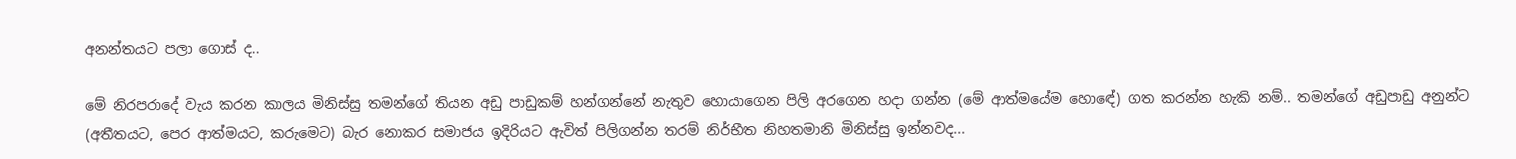අනන්තයට පලා ගොස් ද..

මේ නිරපරාදේ වැය කරන කාලය මිනිස්සු තමන්ගේ තියන අඩු පාඩුකම් හන්ගන්නේ නැතුව හොයාගෙන පිලි අරගෙන හදා ගන්න (මේ ආත්මයේම හොඳේ) ගත කරන්න හැකි නම්.. තමන්ගේ අඩුපාඩු අනුන්ට (අතීතයට, පෙර ආත්මයට, කරුමෙට) බැර නොකර සමාජය ඉදිරියට ඇවිත් පිලිගන්න තරම් නිර්භීත නිහතමානි මිනිස්සු ඉන්නවද...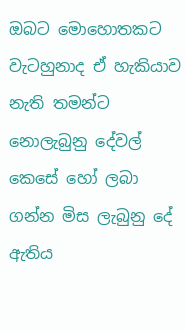ඔබට මොහොතකට වැටහුනාද ඒ හැකියාව නැති තමන්ට නොලැබුනු දේවල් කෙසේ හෝ ලබා ගන්න මිස ලැබුනු දේ ඇතිය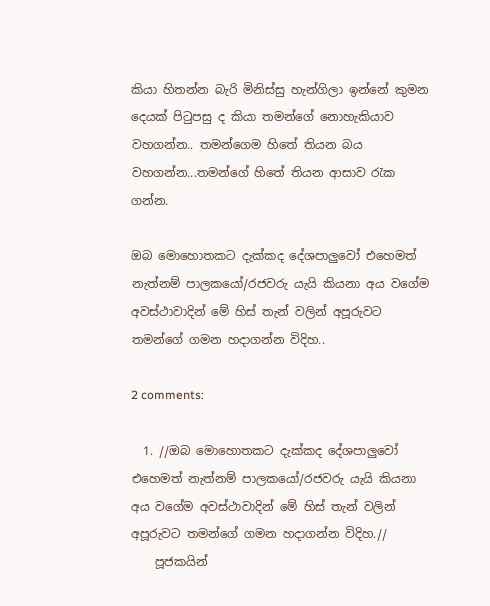කියා හිතන්න බැරි මිනිස්සු හැන්ගිලා ඉන්නේ කුමන දෙයක් පිටුපසු ද කියා තමන්ගේ නොහැකියාව වහගන්න.. තමන්ගෙම හිතේ තියන බය වහගන්න...තමන්ගේ හිතේ තියන ආසාව රැක ගන්න.

ඔබ මොහොතකට දැක්කද දේශපාලුවෝ එහෙමත් නැත්නම් පාලකයෝ/රජවරු යැයි කියනා අය වගේම අවස්ථාවාදින් මේ හිස් තැන් වලින් අපූරුවට තමන්ගේ ගමන හදාගන්න විදිහ..

2 comments:

  1. //ඔබ මොහොතකට දැක්කද දේශපාලුවෝ එහෙමත් නැත්නම් පාලකයෝ/රජවරු යැයි කියනා අය වගේම අවස්ථාවාදින් මේ හිස් තැන් වලින් අපූරුවට තමන්ගේ ගමන හදාගන්න විදිහ.//
    පූජකයින්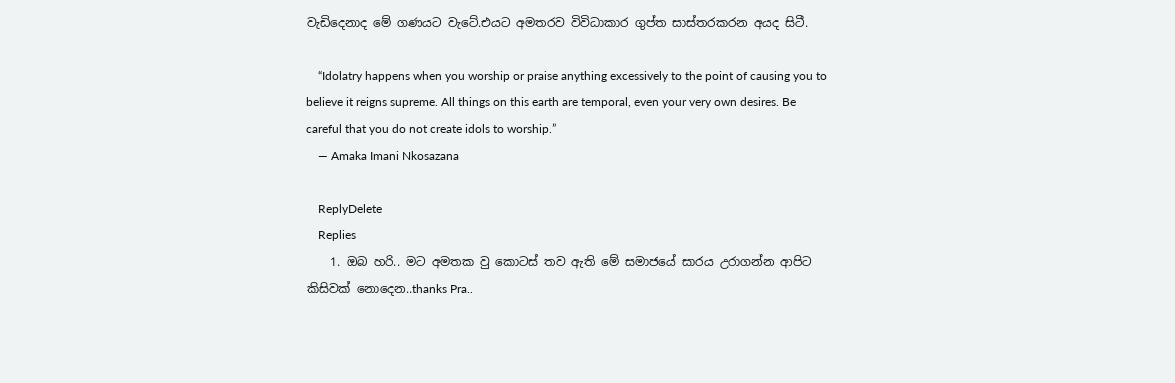වැඩිදෙනාද මේ ගණයට වැටේ.එයට අමතරව විවිධාකාර ගුප්ත සාස්තරකරන අයද සිටී.

    “Idolatry happens when you worship or praise anything excessively to the point of causing you to believe it reigns supreme. All things on this earth are temporal, even your very own desires. Be careful that you do not create idols to worship.”
    ― Amaka Imani Nkosazana

    ReplyDelete
    Replies
    1. ඔබ හරි.. මට අමතක වු කොටස් තව ඇති මේ සමාජයේ සාරය උරාගන්න ආපිට කිසිවක් නොදෙන..thanks Pra..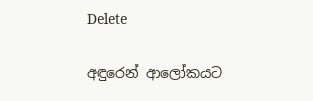Delete

අඳුරෙන් ආලෝකයට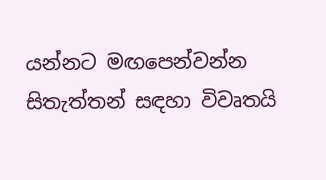යන්නට මඟපෙන්වන්න සිතැත්තන් සඳහා විවෘතයි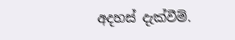අදහස් දැක්වීම්.